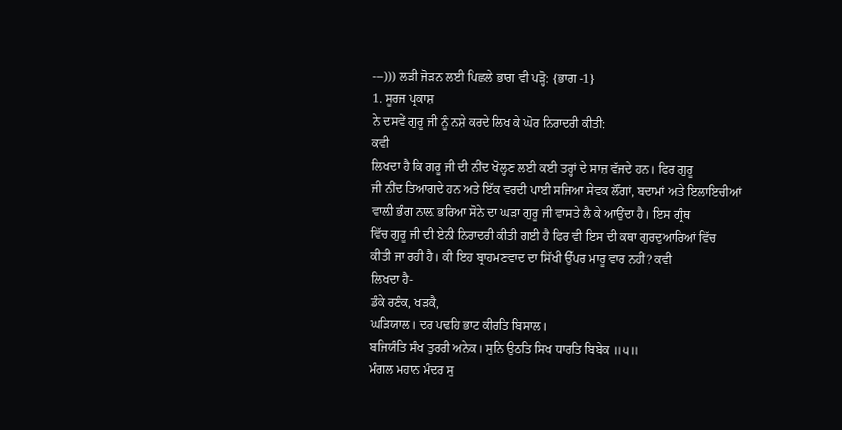---))) ਲੜੀ ਜੋੜਨ ਲਈ ਪਿਛਲੇ ਭਾਗ ਵੀ ਪੜ੍ਹੋ: {ਭਾਗ -1}
1. ਸੂਰਜ ਪ੍ਰਕਾਸ਼
ਨੇ ਦਸਵੇਂ ਗੁਰੂ ਜੀ ਨੂੰ ਨਸ਼ੇ ਕਰਦੇ ਲਿਖ ਕੇ ਘੋਰ ਨਿਰਾਦਰੀ ਕੀਤੀ:
ਕਵੀ
ਲਿਖਦਾ ਹੈ ਕਿ ਗਰੂ ਜੀ ਦੀ ਨੀਂਦ ਖੋਲ੍ਹਣ ਲਈ ਕਈ ਤਰ੍ਹਾਂ ਦੇ ਸਾਜ਼ ਵੱਜਦੇ ਹਨ। ਫਿਰ ਗੁਰੂ
ਜੀ ਨੀਂਦ ਤਿਆਗਦੇ ਹਨ ਅਤੇ ਇੱਕ ਵਰਦੀ ਪਾਈ ਸਜਿਆ ਸੇਵਕ ਲੌਂਗਾਂ, ਬਦਾਮਾਂ ਅਤੇ ਇਲਾਇਚੀਆਂ
ਵਾਲ਼ੀ ਭੰਗ ਨਾਲ਼ ਭਰਿਆ ਸੋਨੇ ਦਾ ਘੜਾ ਗੁਰੂ ਜੀ ਵਾਸਤੇ ਲੈ ਕੇ ਆਉਂਦਾ ਹੈ। ਇਸ ਗ੍ਰੰਥ
ਵਿੱਚ ਗੁਰੂ ਜੀ ਦੀ ਏਨੀ ਨਿਰਾਦਰੀ ਕੀਤੀ ਗਈ ਹੈ ਫਿਰ ਵੀ ਇਸ ਦੀ ਕਥਾ ਗੁਰਦੁਆਰਿਆਂ ਵਿੱਚ
ਕੀਤੀ ਜਾ ਰਹੀ ਹੈ। ਕੀ ਇਹ ਬ੍ਰਾਹਮਣਵਾਦ ਦਾ ਸਿੱਖੀ ਉੱਪਰ ਮਾਰੂ ਵਾਰ ਨਹੀਂ? ਕਵੀ
ਲਿਖਦਾ ਹੈ-
ਡੰਕੇ ਰਣੰਕ, ਖੜਕੈ,
ਘੜਿਯਾਲ। ਦਰ ਪਢਹਿ ਭਾਟ ਕੀਰਤਿ ਬਿਸਾਲ।
ਬਜਿਯੰਤਿ ਸੰਖ ਤੁਰਰੀ ਅਨੇਕ। ਸੁਨਿ ਉਠਤਿ ਸਿਖ ਧਾਰਤਿ ਬਿਬੇਕ ॥੫॥
ਮੰਗਲ ਮਹਾਨ ਮੰਦਰ ਸੁ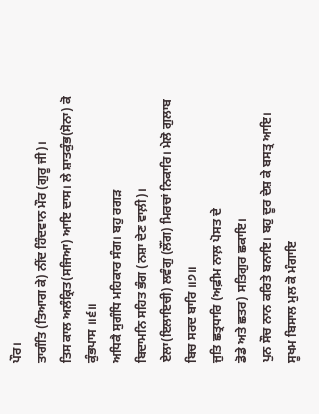ਪੌਰ।
ਤਾਗੰਤਿ (ਤਿਆਗ ਕੇ) ਨੀਂਦ ਹਿੰਦਵਾਨ ਮੌਰ (ਗੁਰੂ ਜੀ)।
ਤਿਸ ਕਾਲ ਅਲੰਕ੍ਰਿਤ(ਸਜਿਆ) ਆਇ ਦਾਸ। ਲੇ ਸ਼ਾਤਕੁੰਭ(ਸੋਨਾ) ਕੋ ਕੁੰਭਪਾਸ ॥੬॥
ਅਧਿਕੈ ਸੁਗੰਧਿ ਮਹਿਕਾਰ ਸੰਗ। ਬਹੁ ਰਗੜ
ਬਿਦਾਮਨਿ ਸਹਿਤ ਭੰਗ (ਨਸ਼ਾ ਦੇਣ ਵਾਲ਼ੀ)।
ਏਲਾ(ਇਲਾਇਚੀ) ਲਵੰਗੁ (ਲੌਂਗ) ਮਿਰਚਾਂ ਨਿਕਾਰਿ। ਮੇਲੋ ਗੁਲਾਬ ਬਿਚ ਸਰਦ ਬਾਰਿ ॥੭॥
ਜੁਤਿ ਛਤ੍ਰਧਾਰਿ (ਅਫ਼ੀਮ ਨਾਲ਼ ਪੋਸਤ ਦੇ
ਡੋਡੇ ਅਤੇ ਛਤਰ) ਸਤਿਗੁਰ ਛਕਾਇ।
ਪੁਨ ਸੌਚ ਨਾਨ ਕਰਿਤੇ ਬਨਾਇ। ਬਹੁ ਦੂਰ ਦੇਸ਼ ਕੇ ਬਸਤ੍ਰ ਆਇ। ਸੂਖਮ ਬਿਸਾਲ ਮੁਲ ਕੋ ਮੰਗਾਇ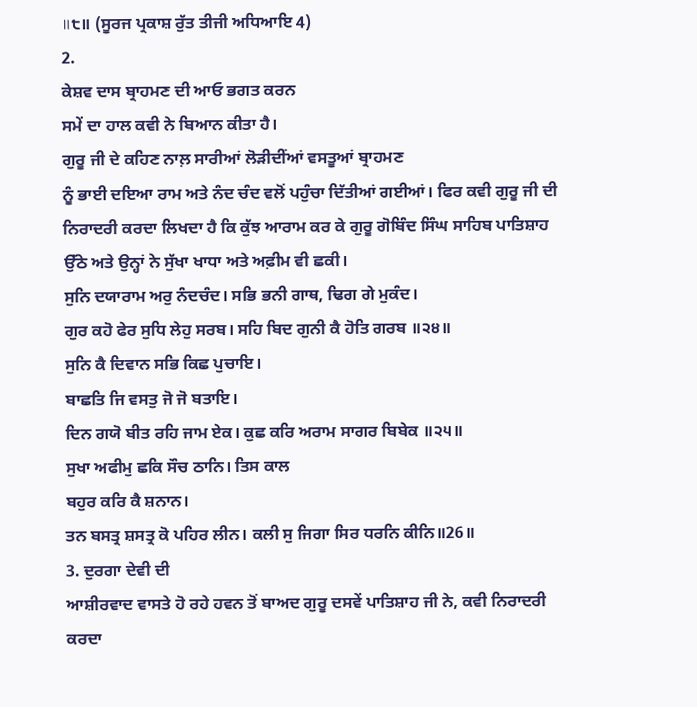॥੮॥ (ਸੂਰਜ ਪ੍ਰਕਾਸ਼ ਰੁੱਤ ਤੀਜੀ ਅਧਿਆਇ 4)
2.
ਕੇਸ਼ਵ ਦਾਸ ਬ੍ਰਾਹਮਣ ਦੀ ਆਓ ਭਗਤ ਕਰਨ
ਸਮੇਂ ਦਾ ਹਾਲ ਕਵੀ ਨੇ ਬਿਆਨ ਕੀਤਾ ਹੈ।
ਗੁਰੂ ਜੀ ਦੇ ਕਹਿਣ ਨਾਲ਼ ਸਾਰੀਆਂ ਲੋੜੀਦੀਂਆਂ ਵਸਤੂਆਂ ਬ੍ਰਾਹਮਣ
ਨੂੰ ਭਾਈ ਦਇਆ ਰਾਮ ਅਤੇ ਨੰਦ ਚੰਦ ਵਲੋਂ ਪਹੁੰਚਾ ਦਿੱਤੀਆਂ ਗਈਆਂ। ਫਿਰ ਕਵੀ ਗੁਰੂ ਜੀ ਦੀ
ਨਿਰਾਦਰੀ ਕਰਦਾ ਲਿਖਦਾ ਹੈ ਕਿ ਕੁੱਝ ਆਰਾਮ ਕਰ ਕੇ ਗੁਰੂ ਗੋਬਿੰਦ ਸਿੰਘ ਸਾਹਿਬ ਪਾਤਿਸ਼ਾਹ
ਉੱਠੇ ਅਤੇ ਉਨ੍ਹਾਂ ਨੇ ਸੁੱਖਾ ਖਾਧਾ ਅਤੇ ਅਫ਼ੀਮ ਵੀ ਛਕੀ।
ਸੁਨਿ ਦਯਾਰਾਮ ਅਰੁ ਨੰਦਚੰਦ। ਸਭਿ ਭਨੀ ਗਾਥ, ਢਿਗ ਗੇ ਮੁਕੰਦ।
ਗੁਰ ਕਹੋ ਫੇਰ ਸੁਧਿ ਲੇਹੁ ਸਰਬ। ਸਹਿ ਬਿਦ ਗੁਨੀ ਕੈ ਹੋਤਿ ਗਰਬ ॥੨੪॥
ਸੁਨਿ ਕੈ ਦਿਵਾਨ ਸਭਿ ਕਿਛ ਪੁਚਾਇ।
ਬਾਛਤਿ ਜਿ ਵਸਤੁ ਜੋ ਜੋ ਬਤਾਇ।
ਦਿਨ ਗਯੋ ਬੀਤ ਰਹਿ ਜਾਮ ਏਕ। ਕੁਛ ਕਰਿ ਅਰਾਮ ਸਾਗਰ ਬਿਬੇਕ ॥੨੫॥
ਸੁਖਾ ਅਫੀਮੁ ਛਕਿ ਸੌਚ ਠਾਨਿ। ਤਿਸ ਕਾਲ
ਬਹੁਰ ਕਰਿ ਕੈ ਸ਼ਨਾਨ।
ਤਨ ਬਸਤ੍ਰ ਸ਼ਸਤ੍ਰ ਕੋ ਪਹਿਰ ਲੀਨ। ਕਲੀ ਸੁ ਜਿਗਾ ਸਿਰ ਧਰਨਿ ਕੀਨਿ॥26॥
3. ਦੁਰਗਾ ਦੇਵੀ ਦੀ
ਆਸ਼ੀਰਵਾਦ ਵਾਸਤੇ ਹੋ ਰਹੇ ਹਵਨ ਤੋਂ ਬਾਅਦ ਗੁਰੂ ਦਸਵੇਂ ਪਾਤਿਸ਼ਾਹ ਜੀ ਨੇ, ਕਵੀ ਨਿਰਾਦਰੀ
ਕਰਦਾ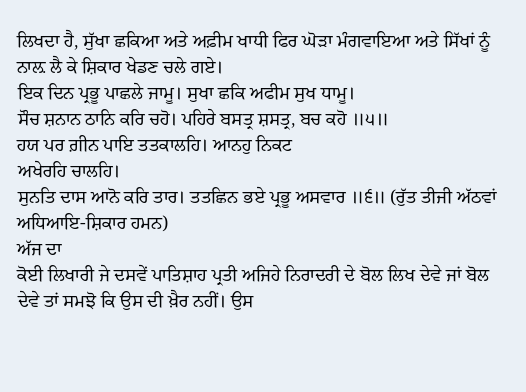ਲਿਖਦਾ ਹੈ, ਸੁੱਖਾ ਛਕਿਆ ਅਤੇ ਅਫ਼ੀਮ ਖਾਧੀ ਫਿਰ ਘੋੜਾ ਮੰਗਵਾਇਆ ਅਤੇ ਸਿੱਖਾਂ ਨੂੰ
ਨਾਲ਼ ਲੈ ਕੇ ਸ਼ਿਕਾਰ ਖੇਡਣ ਚਲੇ ਗਏ।
ਇਕ ਦਿਨ ਪ੍ਰਭੂ ਪਾਛਲੇ ਜਾਮੂ। ਸੁਖਾ ਛਕਿ ਅਫੀਮ ਸੁਖ ਧਾਮੂ।
ਸੌਚ ਸ਼ਨਾਨ ਠਾਨਿ ਕਰਿ ਚਹੋ। ਪਹਿਰੇ ਬਸਤ੍ਰ ਸ਼ਸਤ੍ਰ, ਬਚ ਕਹੋ ॥੫॥
ਹਯ ਪਰ ਗ਼ੀਨ ਪਾਇ ਤਤਕਾਲਹਿ। ਆਨਹੁ ਨਿਕਟ
ਅਖੇਰਹਿ ਚਾਲਹਿ।
ਸੁਨਤਿ ਦਾਸ ਆਨੋ ਕਰਿ ਤਾਰ। ਤਤਛਿਨ ਭਏ ਪ੍ਰਭੂ ਅਸਵਾਰ ॥੬॥ (ਰੁੱਤ ਤੀਜੀ ਅੱਠਵਾਂ
ਅਧਿਆਇ-ਸ਼ਿਕਾਰ ਹਮਨ)
ਅੱਜ ਦਾ
ਕੋਈ ਲਿਖਾਰੀ ਜੇ ਦਸਵੇਂ ਪਾਤਿਸ਼ਾਹ ਪ੍ਰਤੀ ਅਜਿਹੇ ਨਿਰਾਦਰੀ ਦੇ ਬੋਲ ਲਿਖ ਦੇਵੇ ਜਾਂ ਬੋਲ
ਦੇਵੇ ਤਾਂ ਸਮਝੋ ਕਿ ਉਸ ਦੀ ਖ਼ੈਰ ਨਹੀਂ। ਉਸ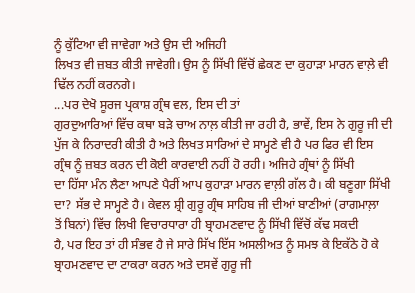ਨੂੰ ਕੁੱਟਿਆ ਵੀ ਜਾਵੇਗਾ ਅਤੇ ਉਸ ਦੀ ਅਜਿਹੀ
ਲਿਖਤ ਵੀ ਜ਼ਬਤ ਕੀਤੀ ਜਾਵੇਗੀ। ਉਸ ਨੂੰ ਸਿੱਖੀ ਵਿੱਚੋਂ ਛੇਕਣ ਦਾ ਕੁਹਾੜਾ ਮਾਰਨ ਵਾਲ਼ੇ ਵੀ
ਢਿੱਲ ਨਹੀਂ ਕਰਨਗੇ।
...ਪਰ ਦੇਖੋ ਸੂਰਜ ਪ੍ਰਕਾਸ਼ ਗ੍ਰੰਥ ਵਲ, ਇਸ ਦੀ ਤਾਂ
ਗੁਰਦੁਆਰਿਆਂ ਵਿੱਚ ਕਥਾ ਬੜੇ ਚਾਅ ਨਾਲ਼ ਕੀਤੀ ਜਾ ਰਹੀ ਹੈ, ਭਾਵੇਂ, ਇਸ ਨੇ ਗੁਰੂ ਜੀ ਦੀ
ਪੁੱਜ ਕੇ ਨਿਰਾਦਰੀ ਕੀਤੀ ਹੈ ਅਤੇ ਲਿਖਤ ਸਾਰਿਆਂ ਦੇ ਸਾਮ੍ਹਣੇ ਵੀ ਹੈ ਪਰ ਫਿਰ ਵੀ ਇਸ
ਗ੍ਰੰਥ ਨੂੰ ਜ਼ਬਤ ਕਰਨ ਦੀ ਕੋਈ ਕਾਰਵਾਈ ਨਹੀਂ ਹੋ ਰਹੀ। ਅਜਿਹੇ ਗ੍ਰੰਥਾਂ ਨੂੰ ਸਿੱਖੀ
ਦਾ ਹਿੱਸਾ ਮੰਨ ਲੈਣਾ ਆਪਣੇ ਪੈਰੀਂ ਆਪ ਕੁਹਾੜਾ ਮਾਰਨ ਵਾਲ਼ੀ ਗੱਲ ਹੈ। ਕੀ ਬਣੂਗਾ ਸਿੱਖੀ
ਦਾ? ਸੱਭ ਦੇ ਸਾਮ੍ਹਣੇ ਹੈ। ਕੇਵਲ ਸ਼੍ਰੀ ਗੁਰੂ ਗ੍ਰੰਥ ਸਾਹਿਬ ਜੀ ਦੀਆਂ ਬਾਣੀਆਂ (ਰਾਗਮਾਲ਼ਾ
ਤੋਂ ਬਿਨਾਂ) ਵਿੱਚ ਲਿਖੀ ਵਿਚਾਰਧਾਰਾ ਹੀ ਬ੍ਰਾਹਮਣਵਾਦ ਨੂੰ ਸਿੱਖੀ ਵਿੱਚੋਂ ਕੱਢ ਸਕਦੀ
ਹੈ, ਪਰ ਇਹ ਤਾਂ ਹੀ ਸੰਭਵ ਹੈ ਜੇ ਸਾਰੇ ਸਿੱਖ ਇੱਸ ਅਸਲੀਅਤ ਨੂੰ ਸਮਝ ਕੇ ਇਕੱਠੇ ਹੋ ਕੇ
ਬ੍ਰਾਹਮਣਵਾਦ ਦਾ ਟਾਕਰਾ ਕਰਨ ਅਤੇ ਦਸਵੇਂ ਗੁਰੂ ਜੀ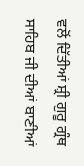ਵਲੋਂ ਦਿੱਤੀਆਂ ਸ਼੍ਰੀ ਗੁਰੂ ਗ੍ਰੰਥ
ਸਾਹਿਬ ਜੀ ਦੀਆਂ ਬਾਣੀਆਂ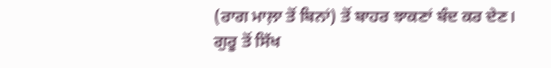(ਰਾਗ ਮਾਲ਼ਾ ਤੋਂ ਬਿਨਾਂ) ਤੋਂ ਬਾਹਰ ਝਾਕਣਾਂ ਬੰਦ ਕਰ ਦੇਣ।
ਗੁਰੂ ਤੋਂ ਸਿੱਖ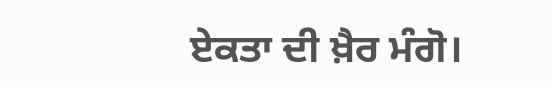ਏਕਤਾ ਦੀ ਖ਼ੈਰ ਮੰਗੋ।